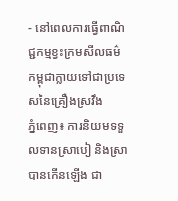- នៅពេលការធ្វើពាណិជ្ជកម្មខ្វះក្រមសីលធម៌ កម្ពុជាក្លាយទៅជាប្រទេសនៃគ្រឿងស្រវឹង
ភ្នំពេញ៖ ការនិយមទទួលទានស្រាបៀ និងស្រាបានកើនឡើង ជា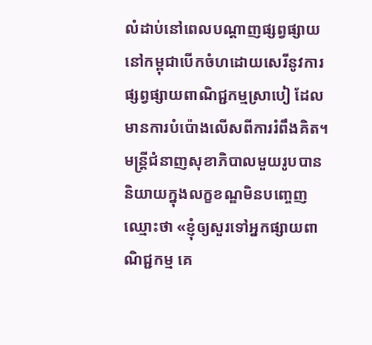លំដាប់នៅពេលបណ្ដាញផ្សព្វផ្សាយនៅកម្ពុជាបើកចំហដោយសេរីនូវការផ្សព្វផ្សាយពាណិជ្ជកម្មស្រាបៀ ដែលមានការបំប៉ោងលើសពីការរំពឹងគិត។
មន្ត្រីជំនាញសុខាភិបាលមួយរូបបាននិយាយក្នុងលក្ខខណ្ឌមិនបញ្ចេញឈ្មោះថា «ខ្ញុំឲ្យសួរទៅអ្នកផ្សាយពាណិជ្ជកម្ម គេ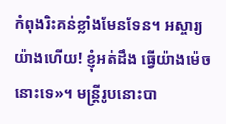កំពុងរិះគន់ខ្លាំងមែនទែន។ អស្ចារ្យយ៉ាងហើយ! ខ្ញុំអត់ដឹង ធ្វើយ៉ាងម៉េចនោះទេ»។ មន្ត្រីរូបនោះបា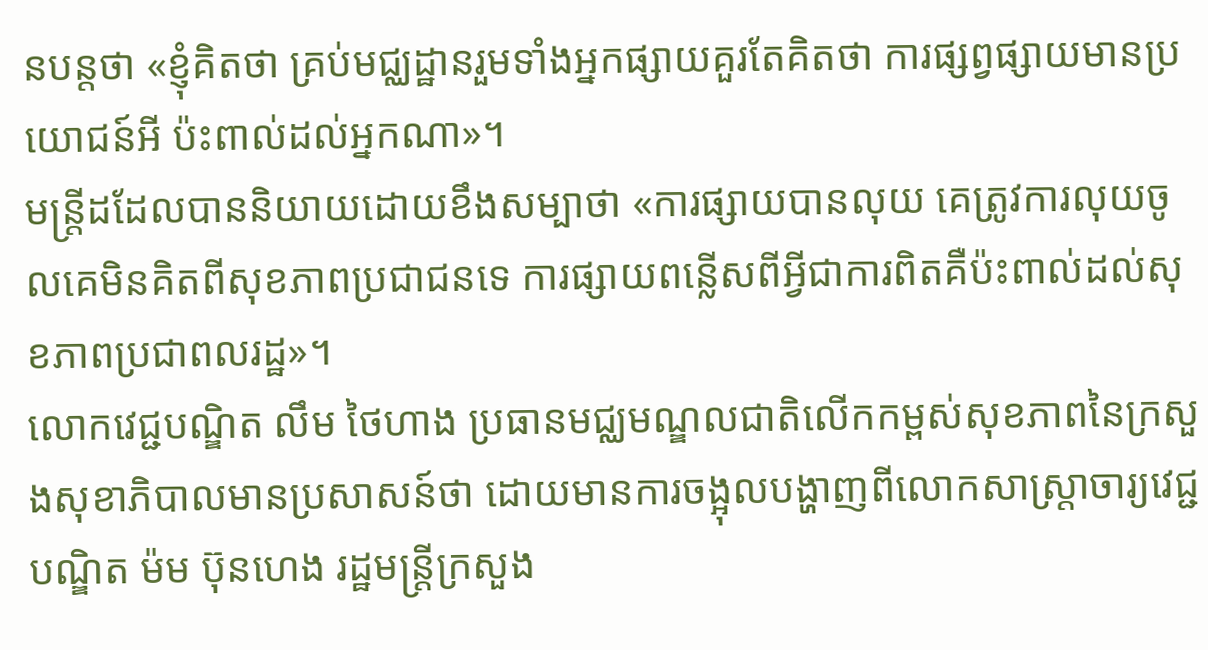នបន្តថា «ខ្ញុំគិតថា គ្រប់មជ្ឈដ្ឋានរួមទាំងអ្នកផ្សាយគួរតែគិតថា ការផ្សព្វផ្សាយមានប្រយោជន៍អី ប៉ះពាល់ដល់អ្នកណា»។
មន្ត្រីដដែលបាននិយាយដោយខឹងសម្បាថា «ការផ្សាយបានលុយ គេត្រូវការលុយចូលគេមិនគិតពីសុខភាពប្រជាជនទេ ការផ្សាយពន្លើសពីអ្វីជាការពិតគឺប៉ះពាល់ដល់សុខភាពប្រជាពលរដ្ឋ»។
លោកវេជ្ជបណ្ឌិត លឹម ថៃហាង ប្រធានមជ្ឈមណ្ឌលជាតិលើកកម្ពស់សុខភាពនៃក្រសួងសុខាភិបាលមានប្រសាសន៍ថា ដោយមានការចង្អុលបង្ហាញពីលោកសាស្ត្រាចារ្យវេជ្ជបណ្ឌិត ម៉ម ប៊ុនហេង រដ្ឋមន្ត្រីក្រសួង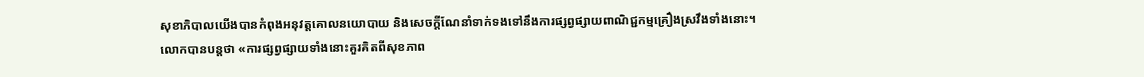សុខាភិបាលយើងបានកំពុងអនុវត្តគោលនយោបាយ និងសេចក្ដីណែនាំទាក់ទងទៅនឹងការផ្សព្វផ្សាយពាណិជ្ជកម្មគ្រឿងស្រវឹងទាំងនោះ។
លោកបានបន្តថា «ការផ្សព្វផ្សាយទាំងនោះគួរគិតពីសុខភាព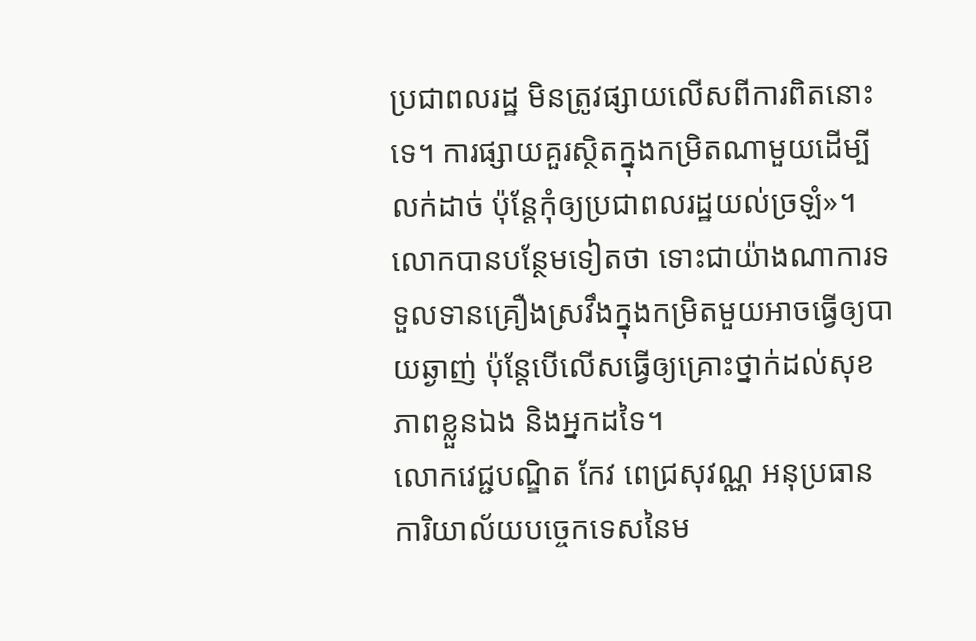ប្រជាពលរដ្ឋ មិនត្រូវផ្សាយលើសពីការពិតនោះទេ។ ការផ្សាយគួរស្ថិតក្នុងកម្រិតណាមួយដើម្បីលក់ដាច់ ប៉ុន្តែកុំឲ្យប្រជាពលរដ្ឋយល់ច្រឡំ»។
លោកបានបន្ថែមទៀតថា ទោះជាយ៉ាងណាការទទួលទានគ្រឿងស្រវឹងក្នុងកម្រិតមួយអាចធ្វើឲ្យបាយឆ្ងាញ់ ប៉ុន្តែបើលើសធ្វើឲ្យគ្រោះថ្នាក់ដល់សុខភាពខ្លួនឯង និងអ្នកដទៃ។
លោកវេជ្ជបណ្ឌិត កែវ ពេជ្រសុវណ្ណ អនុប្រធានការិយាល័យបច្ចេកទេសនៃម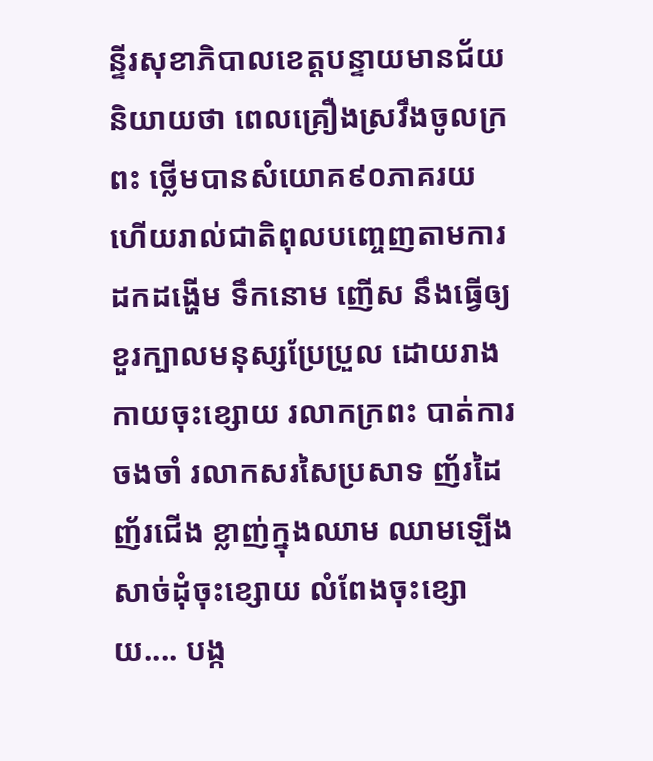ន្ទីរសុខាភិបាលខេត្តបន្ទាយមានជ័យ និយាយថា ពេលគ្រឿងស្រវឹងចូលក្រពះ ថ្លើមបានសំយោគ៩០ភាគរយ ហើយរាល់ជាតិពុលបញ្ចេញតាមការដកដង្ហើម ទឹកនោម ញើស នឹងធ្វើឲ្យខួរក្បាលមនុស្សប្រែប្រួល ដោយរាងកាយចុះខ្សោយ រលាកក្រពះ បាត់ការចងចាំ រលាកសរសៃប្រសាទ ញ័រដៃ ញ័រជើង ខ្លាញ់ក្នុងឈាម ឈាមឡើង សាច់ដុំចុះខ្សោយ លំពែងចុះខ្សោយ.... បង្ក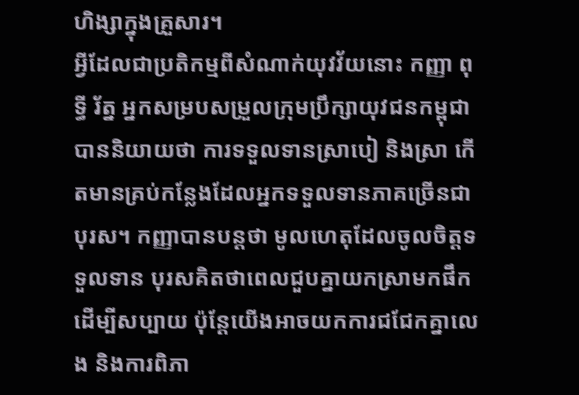ហិង្សាក្នុងគ្រួសារ។
អ្វីដែលជាប្រតិកម្មពីសំណាក់យុវវ័យនោះ កញ្ញា ពុទ្ធី រ័ត្ន អ្នកសម្របសម្រួលក្រុមប្រឹក្សាយុវជនកម្ពុជាបាននិយាយថា ការទទួលទានស្រាបៀ និងស្រា កើតមានគ្រប់កន្លែងដែលអ្នកទទួលទានភាគច្រើនជាបុរស។ កញ្ញាបានបន្តថា មូលហេតុដែលចូលចិត្តទទួលទាន បុរសគិតថាពេលជួបគ្នាយកស្រាមកផឹក ដើម្បីសប្បាយ ប៉ុន្តែយើងអាចយកការជជែកគ្នាលេង និងការពិភា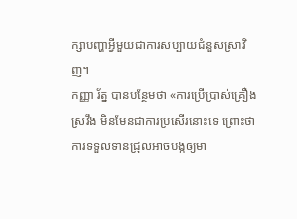ក្សាបញ្ហាអ្វីមួយជាការសប្បាយជំនួសស្រាវិញ។
កញ្ញា រ័ត្ន បានបន្ថែមថា «ការប្រើប្រាស់គ្រឿងស្រវឹង មិនមែនជាការប្រសើរនោះទេ ព្រោះថាការទទួលទានជ្រុលអាចបង្កឲ្យមា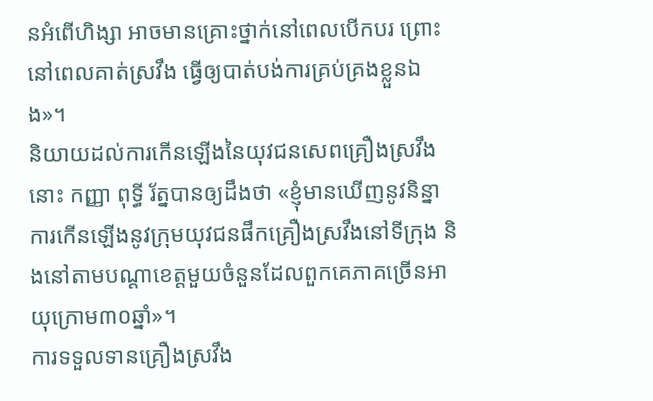នអំពើហិង្សា អាចមានគ្រោះថ្នាក់នៅពេលបើកបរ ព្រោះនៅពេលគាត់ស្រវឹង ធ្វើឲ្យបាត់បង់ការគ្រប់គ្រងខ្លួនឯង»។
និយាយដល់ការកើនឡើងនៃយុវជនសេពគ្រឿងស្រវឹងនោះ កញ្ញា ពុទ្ធី រ័ត្នបានឲ្យដឹងថា «ខ្ញុំមានឃើញនូវនិន្នាការកើនឡើងនូវក្រុមយុវជនផឹកគ្រឿងស្រវឹងនៅទីក្រុង និងនៅតាមបណ្ដាខេត្តមួយចំនួនដែលពួកគេភាគច្រើនអាយុក្រោម៣០ឆ្នាំ»។
ការទទួលទានគ្រឿងស្រវឹង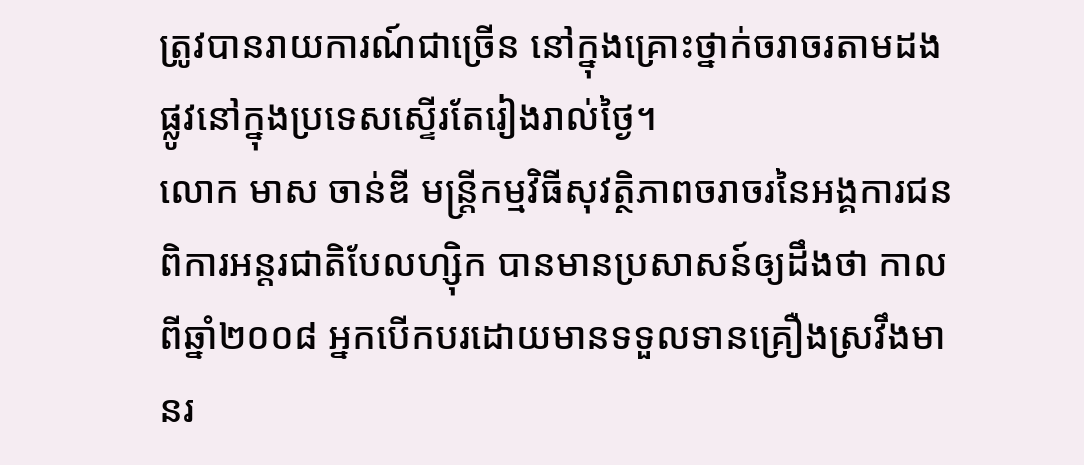ត្រូវបានរាយការណ៍ជាច្រើន នៅក្នុងគ្រោះថ្នាក់ចរាចរតាមដងផ្លូវនៅក្នុងប្រទេសស្ទើរតែរៀងរាល់ថ្ងៃ។
លោក មាស ចាន់ឌី មន្ត្រីកម្មវិធីសុវត្ថិភាពចរាចរនៃអង្គការជនពិការអន្តរជាតិបែលហ្ស៊ិក បានមានប្រសាសន៍ឲ្យដឹងថា កាលពីឆ្នាំ២០០៨ អ្នកបើកបរដោយមានទទួលទានគ្រឿងស្រវឹងមានរ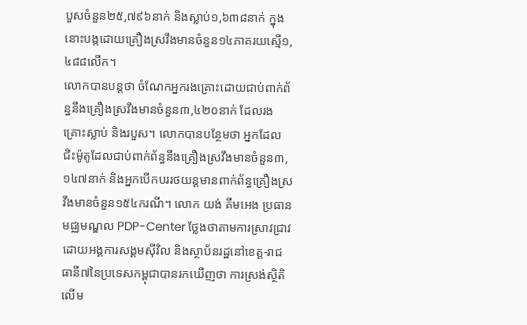បួសចំនួន២៥,៧៩៦នាក់ និងស្លាប់១,៦៣៨នាក់ ក្នុងនោះបង្កដោយគ្រឿងស្រវឹងមានចំនួន១៤ភាគរយស្មើ១,៤៨៨លើក។
លោកបានបន្តថា ចំណែកអ្នករងគ្រោះដោយជាប់ពាក់ព័ន្ធនឹងគ្រឿងស្រវឹងមានចំនួន៣,៤២០នាក់ ដែលរងគ្រោះស្លាប់ និងរបួស។ លោកបានបន្ថែមថា អ្នកដែលជិះម៉ូតូដែលជាប់ពាក់ព័ន្ធនឹងគ្រឿងស្រវឹងមានចំនួន៣,១៤៧នាក់ និងអ្នកបើកបររថយន្តមានពាក់ព័ន្ធគ្រឿងស្រវឹងមានចំនួន១៥៤ករណី។ លោក យង់ គឹមអេង ប្រធានមជ្ឈមណ្ឌល PDP-Center ថ្លែងថាតាមការស្រាវជ្រាវដោយអង្គការសង្គមស៊ីវិល និងស្ថាប័នរដ្ឋនៅខេត្ត-រាជធានី៧នៃប្រទេសកម្ពុជាបានរកឃើញថា ការស្រង់ស្ថិតិលើម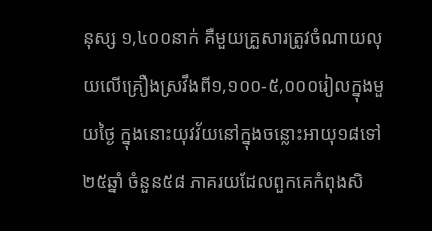នុស្ស ១,៤០០នាក់ គឺមួយគ្រួសារត្រូវចំណាយលុយលើគ្រឿងស្រវឹងពី១,១០០-៥,០០០រៀលក្នុងមួយថ្ងៃ ក្នុងនោះយុវវ័យនៅក្នុងចន្លោះអាយុ១៨ទៅ២៥ឆ្នាំ ចំនួន៥៨ ភាគរយដែលពួកគេកំពុងសិ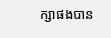ក្សាផងបាន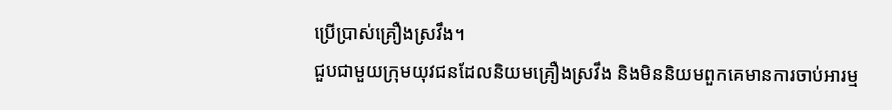ប្រើប្រាស់គ្រឿងស្រវឹង។
ជួបជាមួយក្រុមយុវជនដែលនិយមគ្រឿងស្រវឹង និងមិននិយមពួកគេមានការចាប់អារម្ម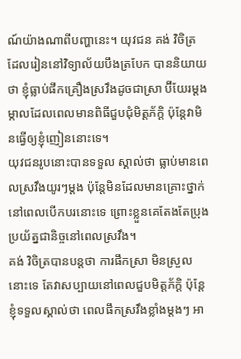ណ៍យ៉ាងណាពីបញ្ហានេះ។ យុវជន គង់ វិចិត្រ ដែលរៀននៅវិទ្យាល័យបឹងត្របែក បាននិយាយថា ខ្ញុំធ្លាប់ផឹកគ្រឿងស្រវឹងដូចជាស្រា ប៊ីយែរម្ដងម្កាលដែលពេលមានពិធីជួបជុំមិត្តភ័ក្ដិ ប៉ុន្តែវាមិនធ្វើឲ្យខ្ញុំញៀននោះទេ។
យុវជនរូបនោះបានទទួល ស្គាល់ថា ធ្លាប់មានពេលស្រវឹងយូរៗម្ដង ប៉ុន្តែមិនដែលមានគ្រោះថ្នាក់នៅពេលបើកបរនោះទេ ព្រោះខ្លួនគេតែងតែប្រុងប្រយ័ត្នជានិច្ចនៅពេលស្រវឹង។
គង់ វិចិត្របានបន្តថា ការផឹកស្រា មិនស្រួលនោះទេ តែវាសប្បាយនៅពេលជួបមិត្តភ័ក្ដិ ប៉ុន្តែខ្ញុំទទួលស្គាល់ថា ពេលផឹកស្រវឹងខ្លាំងម្ដងៗ អា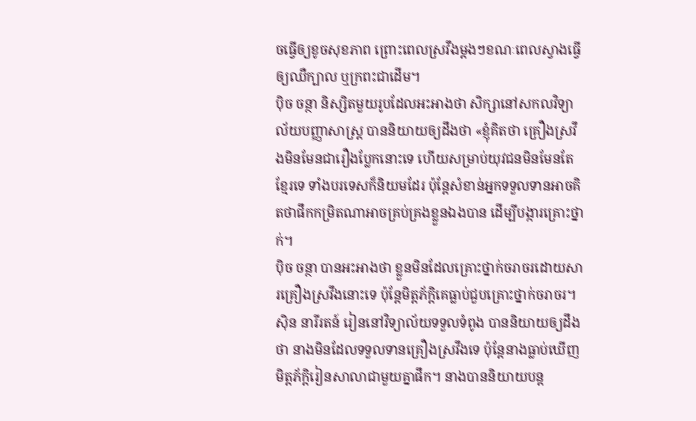ចធ្វើឲ្យខូចសុខភាព ព្រោះពេលស្រវឹងម្ដងៗខណៈពេលស្វាងធ្វើឲ្យឈឺក្បាល ឬក្រពះជាដើម។
ប៉ិច ចន្ថា និស្សិតមួយរូបដែលអះអាងថា សិក្សានៅសកលវិទ្យាល័យបញ្ញាសាស្ត្រ បាននិយាយឲ្យដឹងថា «ខ្ញុំគិតថា គ្រឿងស្រវឹងមិនមែនជារឿងប្លែកនោះទេ ហើយសម្រាប់យុវជនមិនមែនតែខ្មែរទេ ទាំងបរទេសក៏និយមដែរ ប៉ុន្តែសំខាន់អ្នកទទួលទានអាចគិតថាផឹកកម្រិតណាអាចគ្រប់គ្រងខ្លួនឯងបាន ដើម្បីបង្ការគ្រោះថ្នាក់។
ប៉ិច ចន្ថា បានអះអាងថា ខ្លួនមិនដែលគ្រោះថ្នាក់ចរាចរដោយសារគ្រឿងស្រវឹងនោះទេ ប៉ុន្តែមិត្តភ័ក្ដិគេធ្លាប់ជួបគ្រោះថ្នាក់ចរាចរ។
ស៊ិន នារីរតន៍ រៀននៅវិទ្យាល័យទទួលទំពូង បាននិយាយឲ្យដឹងថា នាងមិនដែលទទួលទានគ្រឿងស្រវឹងទេ ប៉ុន្តែនាងធ្លាប់ឃើញមិត្តភ័ក្ដិរៀនសាលាជាមួយគ្នាផឹក។ នាងបាននិយាយបន្ត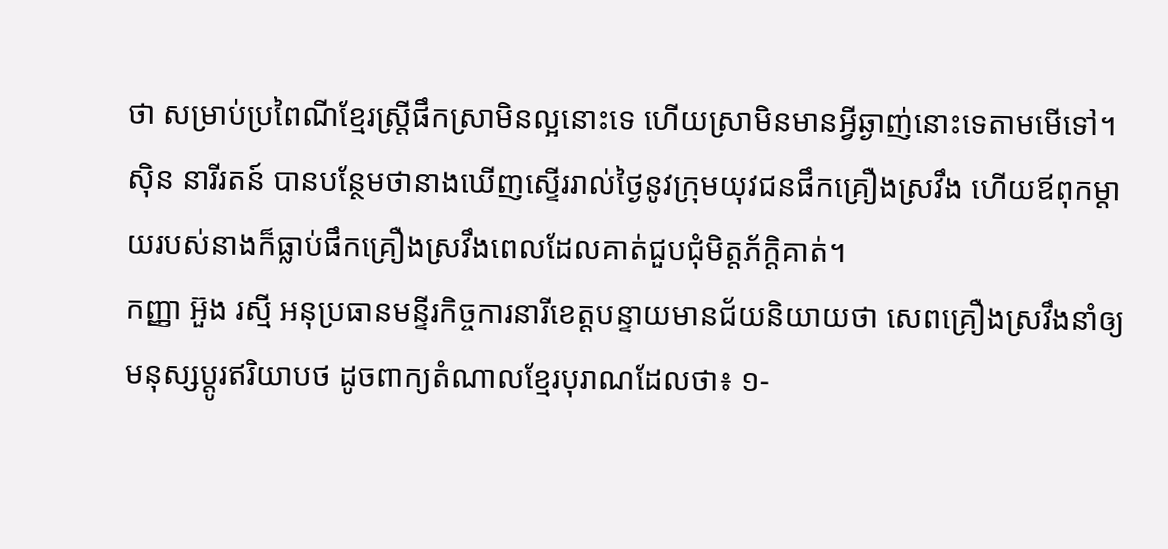ថា សម្រាប់ប្រពៃណីខ្មែរស្ត្រីផឹកស្រាមិនល្អនោះទេ ហើយស្រាមិនមានអ្វីឆ្ងាញ់នោះទេតាមមើទៅ។
ស៊ិន នារីរតន៍ បានបន្ថែមថានាងឃើញស្ទើររាល់ថ្ងៃនូវក្រុមយុវជនផឹកគ្រឿងស្រវឹង ហើយឪពុកម្ដាយរបស់នាងក៏ធ្លាប់ផឹកគ្រឿងស្រវឹងពេលដែលគាត់ជួបជុំមិត្តភ័ក្ដិគាត់។
កញ្ញា អ៊ួង រស្មី អនុប្រធានមន្ទីរកិច្ចការនារីខេត្តបន្ទាយមានជ័យនិយាយថា សេពគ្រឿងស្រវឹងនាំឲ្យមនុស្សប្ដូរឥរិយាបថ ដូចពាក្យតំណាលខ្មែរបុរាណដែលថា៖ ១-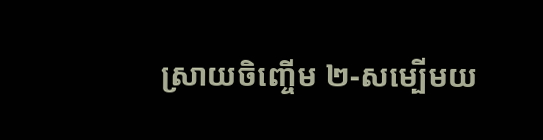ស្រាយចិញ្ចើម ២-សម្បើមយ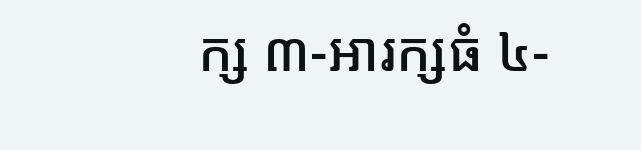ក្ស ៣-អារក្សធំ ៤-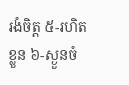រងំចិត្ត ៥-រហិតខ្លួន ៦-ស្ងួនចំ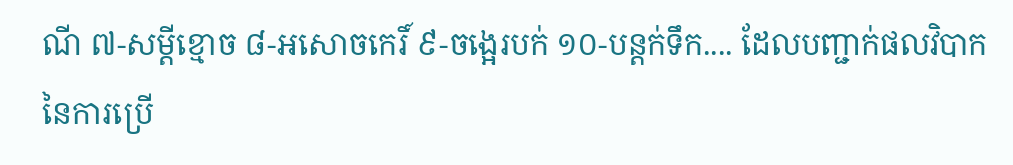ណី ៧-សម្ដីខ្មោច ៨-អសោចកេរិ៍ ៩-ចង្អេរបក់ ១០-បន្តក់ទឹក.... ដែលបញ្ជាក់ផលវិបាកនៃការប្រើ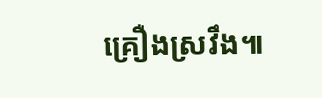គ្រឿងស្រវឹង៕